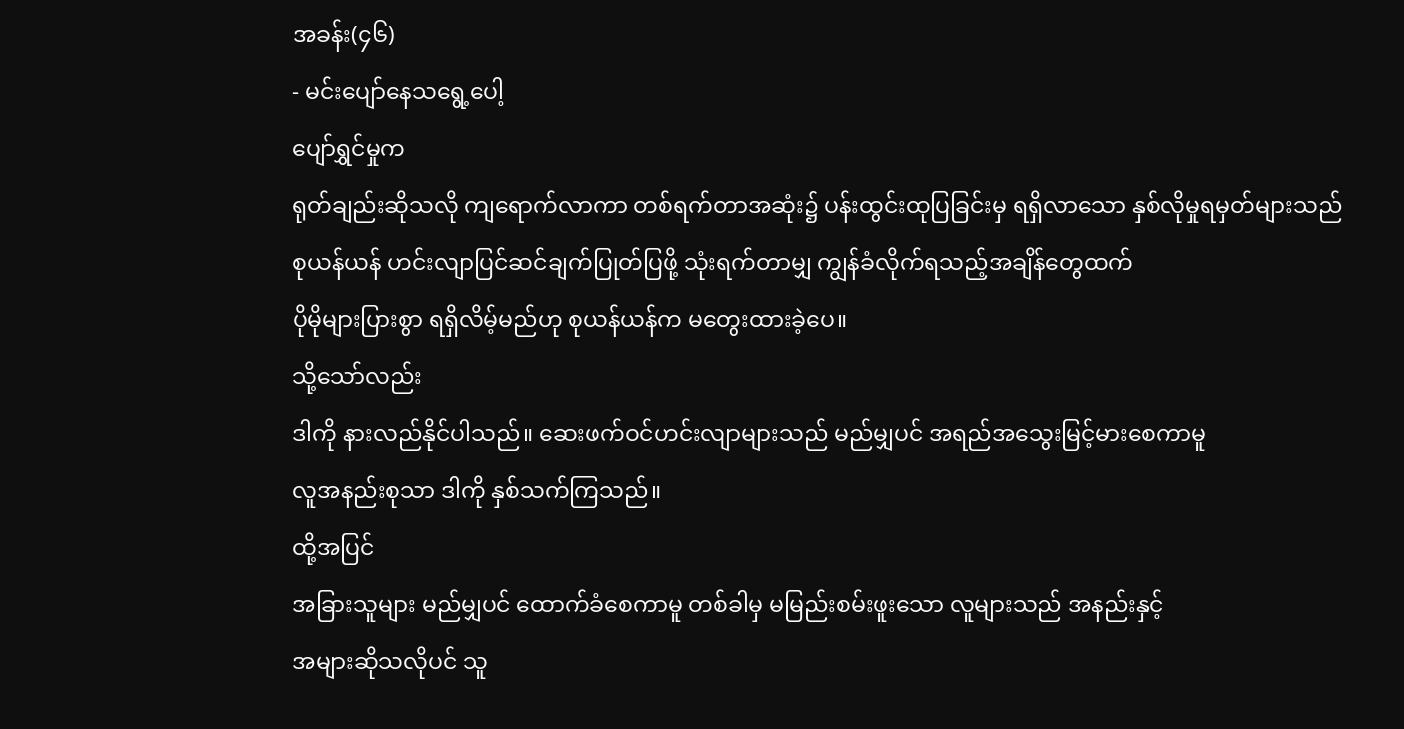အခန်း(၄၆)
- မင်းပျော်နေသရွေ့ပေါ့
ပျော်ရွှင်မှုက
ရုတ်ချည်းဆိုသလို ကျရောက်လာကာ တစ်ရက်တာအဆုံး၌ ပန်းထွင်းထုပြခြင်းမှ ရရှိလာသော နှစ်လိုမှုရမှတ်များသည်
စုယန်ယန် ဟင်းလျာပြင်ဆင်ချက်ပြုတ်ပြဖို့ သုံးရက်တာမျှ ကျွန်ခံလိုက်ရသည့်အချိန်တွေထက်
ပိုမိုများပြားစွာ ရရှိလိမ့်မည်ဟု စုယန်ယန်က မတွေးထားခဲ့ပေ။
သို့သော်လည်း
ဒါကို နားလည်နိုင်ပါသည်။ ဆေးဖက်ဝင်ဟင်းလျာများသည် မည်မျှပင် အရည်အသွေးမြင့်မားစေကာမူ
လူအနည်းစုသာ ဒါကို နှစ်သက်ကြသည်။
ထို့အပြင်
အခြားသူများ မည်မျှပင် ထောက်ခံစေကာမူ တစ်ခါမှ မမြည်းစမ်းဖူးသော လူများသည် အနည်းနှင့်
အများဆိုသလိုပင် သူ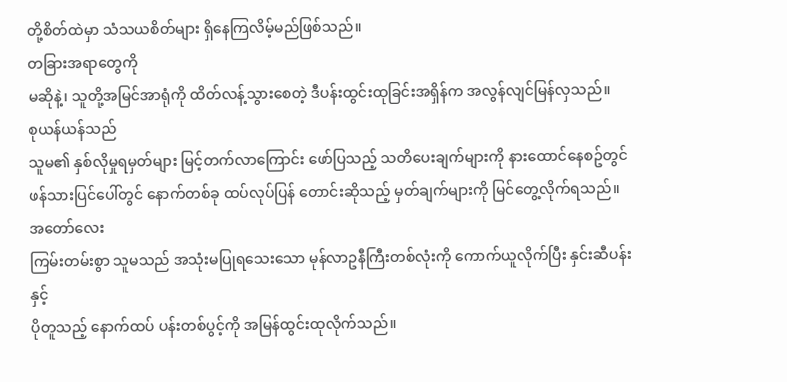တို့စိတ်ထဲမှာ သံသယစိတ်များ ရှိနေကြလိမ့်မည်ဖြစ်သည်။
တခြားအရာတွေကို
မဆိုနဲ့၊ သူတို့အမြင်အာရုံကို ထိတ်လန့်သွားစေတဲ့ ဒီပန်းထွင်းထုခြင်းအရှိန်က အလွန်လျင်မြန်လှသည်။
စုယန်ယန်သည်
သူမ၏ နှစ်လိုမှုရမှတ်များ မြင့်တက်လာကြောင်း ဖော်ပြသည့် သတိပေးချက်များကို နားထောင်နေစဥ်တွင်
ဖန်သားပြင်ပေါ်တွင် နောက်တစ်ခု ထပ်လုပ်ပြန် တောင်းဆိုသည့် မှတ်ချက်များကို မြင်တွေ့လိုက်ရသည်။
အတော်လေး
ကြမ်းတမ်းစွာ သူမသည် အသုံးမပြုရသေးသော မုန်လာဥနီကြီးတစ်လုံးကို ကောက်ယူလိုက်ပြီး နှင်းဆီပန်းနှင့်
ပိုတူသည့် နောက်ထပ် ပန်းတစ်ပွင့်ကို အမြန်ထွင်းထုလိုက်သည်။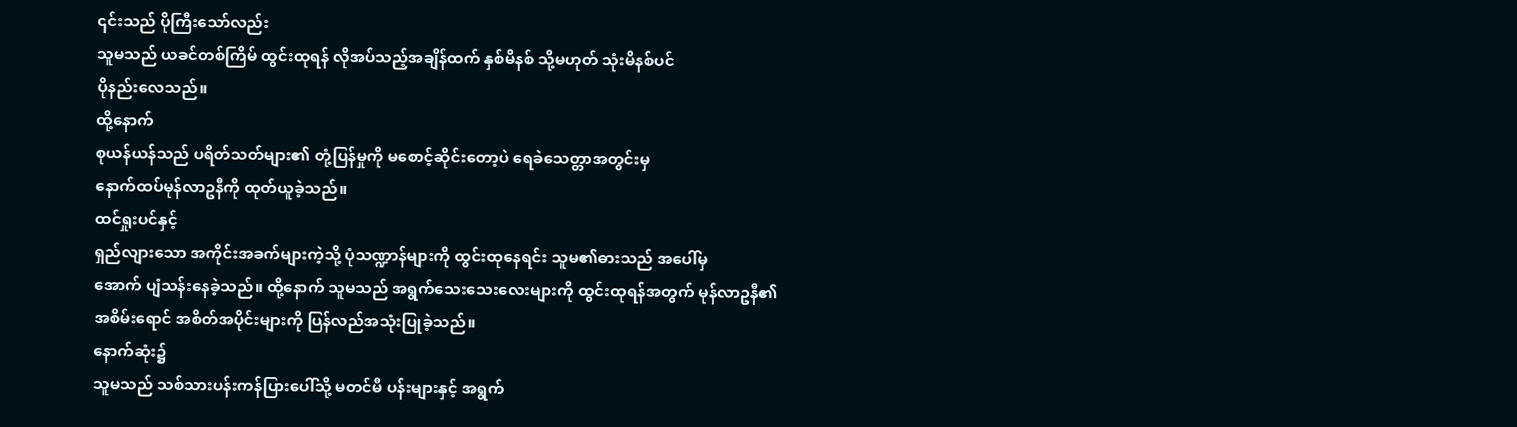၎င်းသည် ပိုကြီးသော်လည်း
သူမသည် ယခင်တစ်ကြိမ် ထွင်းထုရန် လိုအပ်သည့်အချိန်ထက် နှစ်မိနစ် သို့မဟုတ် သုံးမိနစ်ပင်
ပိုနည်းလေသည်။
ထို့နောက်
စုယန်ယန်သည် ပရိတ်သတ်များ၏ တုံ့ပြန်မှုကို မစောင့်ဆိုင်းတော့ပဲ ရေခဲသေတ္တာအတွင်းမှ
နောက်ထပ်မုန်လာဥနီကို ထုတ်ယူခဲ့သည်။
ထင်ရှုးပင်နှင့်
ရှည်လျားသော အကိုင်းအခက်များကဲ့သို့ ပုံသဏ္ဍာန်များကို ထွင်းထုနေရင်း သူမ၏ဓားသည် အပေါ်မှ
အောက် ပျံသန်းနေခဲ့သည်။ ထို့နောက် သူမသည် အရွက်သေးသေးလေးများကို ထွင်းထုရန်အတွက် မုန်လာဥနီ၏
အစိမ်းရောင် အစိတ်အပိုင်းများကို ပြန်လည်အသုံးပြုခဲ့သည်။
နောက်ဆုံး၌
သူမသည် သစ်သားပန်းကန်ပြားပေါ်သို့ မတင်မီ ပန်းများနှင့် အရွက်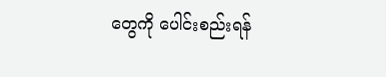တွေကို ပေါင်းစည်းရန်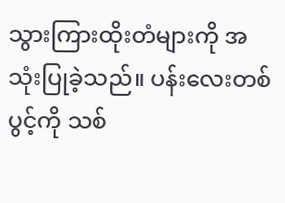သွားကြားထိုးတံများကို အသုံးပြုခဲ့သည်။ ပန်းလေးတစ်ပွင့်ကို သစ်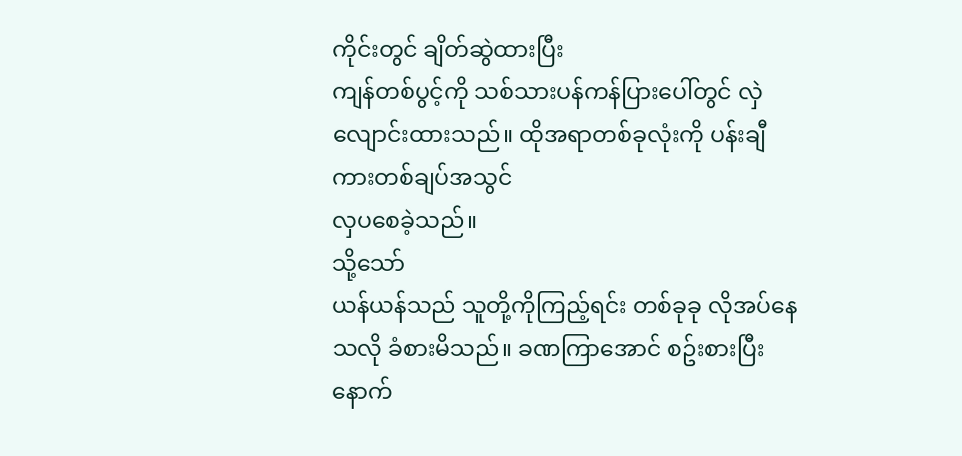ကိုင်းတွင် ချိတ်ဆွဲထားပြီး
ကျန်တစ်ပွင့်ကို သစ်သားပန်ကန်ပြားပေါ်တွင် လှဲလျောင်းထားသည်။ ထိုအရာတစ်ခုလုံးကို ပန်းချီကားတစ်ချပ်အသွင်
လှပစေခဲ့သည်။
သို့သော်
ယန်ယန်သည် သူတို့ကိုကြည့်ရင်း တစ်ခုခု လိုအပ်နေသလို ခံစားမိသည်။ ခဏကြာအောင် စဥ်းစားပြီးနောက်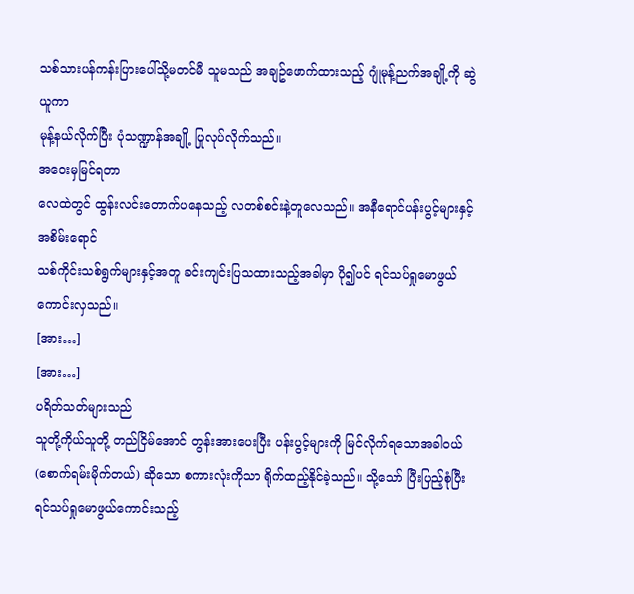သစ်သားပန်ကန်းပြားပေါ်သို့မတင်မီ သူမသည် အချဥ်ဖောက်ထားသည့် ဂျုံမုန့်ညက်အချို့ကို ဆွဲယူကာ
မုန့်နယ်လိုက်ပြီး ပုံသဏ္ဍာန်အချို့ ပြုလုပ်လိုက်သည်။
အဝေးမှမြင်ရတာ
လေထဲတွင် ထွန်းလင်းတောက်ပနေသည့် လတစ်စင်းနဲ့တူလေသည်။ အနီရောင်ပန်းပွင့်များနှင့် အစိမ်းရောင်
သစ်ကိုင်းသစ်ရွက်များနှင့်အတူ ခင်းကျင်းပြသထားသည့်အခါမှာ ပို၍ပင် ရင်သပ်ရှုမောဖွယ်ကောင်းလှသည်။
[အား…]
[အား…]
ပရိတ်သတ်များသည်
သူတို့ကိုယ်သူတို့ တည်ငြိမ်အောင် တွန်းအားပေးပြီး ပန်းပွင့်များကို မြင်လိုက်ရသောအခါဝယ်
(စောက်ရမ်းမိုက်တယ်) ဆိုသော စကားလုံးကိုသာ ရိုက်ထည့်နိုင်ခဲ့သည်။ သို့သော် ပြီးပြည့်စုံပြီး
ရင်သပ်ရှုမောဖွယ်ကောင်းသည့်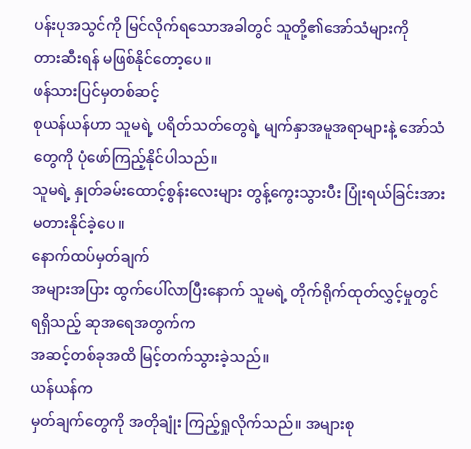ပန်းပုအသွင်ကို မြင်လိုက်ရသောအခါတွင် သူတို့၏အော်သံများကို
တားဆီးရန် မဖြစ်နိုင်တော့ပေ။
ဖန်သားပြင်မှတစ်ဆင့်
စုယန်ယန်ဟာ သူမရဲ့ ပရိတ်သတ်တွေရဲ့ မျက်နှာအမူအရာများနဲ့ အော်သံတွေကို ပုံဖော်ကြည့်နိုင်ပါသည်။
သူမရဲ့ နှုတ်ခမ်းထောင့်စွန်းလေးများ တွန့်ကွေးသွားပီး ပြုံးရယ်ခြင်းအား မတားနိုင်ခဲ့ပေ။
နောက်ထပ်မှတ်ချက်
အများအပြား ထွက်ပေါ်လာပြီးနောက် သူမရဲ့ တိုက်ရိုက်ထုတ်လွှင့်မှုတွင် ရရှိသည့် ဆုအရေအတွက်က
အဆင့်တစ်ခုအထိ မြင့်တက်သွားခဲ့သည်။
ယန်ယန်က
မှတ်ချက်တွေကို အတိုချုံး ကြည့်ရှုလိုက်သည်။ အများစု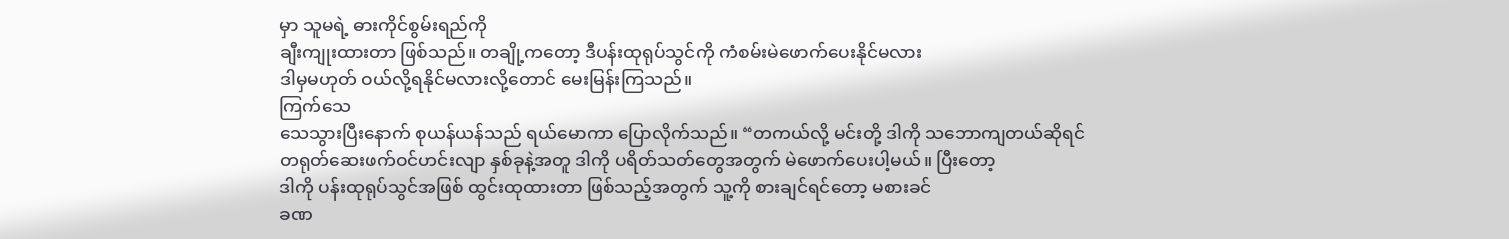မှာ သူမရဲ့ ဓားကိုင်စွမ်းရည်ကို
ချီးကျုးထားတာ ဖြစ်သည်။ တချို့ကတော့ ဒီပန်းထုရုပ်သွင်ကို ကံစမ်းမဲဖောက်ပေးနိုင်မလား
ဒါမှမဟုတ် ဝယ်လို့ရနိုင်မလားလို့တောင် မေးမြန်းကြသည်။
ကြက်သေ
သေသွားပြီးနောက် စုယန်ယန်သည် ရယ်မောကာ ပြောလိုက်သည်။ “တကယ်လို့ မင်းတို့ ဒါကို သဘောကျတယ်ဆိုရင်
တရုတ်ဆေးဖက်ဝင်ဟင်းလျာ နှစ်ခုနဲ့အတူ ဒါကို ပရိတ်သတ်တွေအတွက် မဲဖောက်ပေးပါ့မယ်။ ပြီးတော့
ဒါကို ပန်းထုရုပ်သွင်အဖြစ် ထွင်းထုထားတာ ဖြစ်သည့်အတွက် သူ့ကို စားချင်ရင်တော့ မစားခင်
ခဏ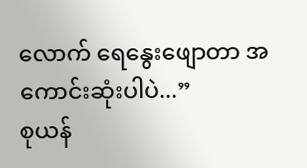လောက် ရေနွေးဖျောတာ အကောင်းဆုံးပါပဲ...”
စုယန်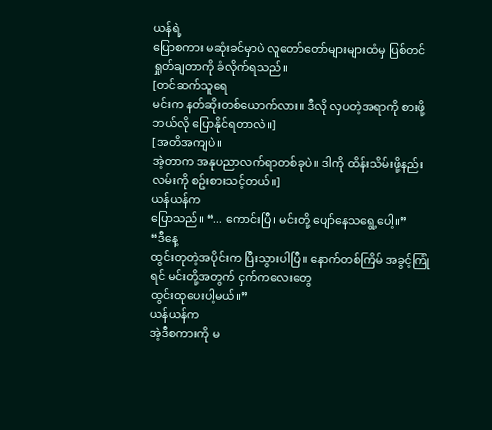ယန်ရဲ့
ပြောစကား မဆုံးခင်မှာပဲ လူတော်တော်များများထံမှ ပြစ်တင်ရှုတ်ချတာကို ခံလိုက်ရသည်။
[တင်ဆက်သူရေ
မင်းက နတ်ဆိုးတစ်ယောက်လား။ ဒီလို လှပတဲ့အရာကို စားဖို့ ဘယ်လို ပြောနိုင်ရတာလဲ။]
[အတိအကျပဲ။
အဲ့တာက အနုပညာလက်ရာတစ်ခုပဲ။ ဒါကို ထိန်းသိမ်းဖို့နည်းလမ်းကို စဥ်းစားသင့်တယ်။]
ယန်ယန်က
ပြောသည်။ “... ကောင်းပြီ၊ မင်းတို့ ပျော်နေသရွေ့ပေါ့။”
“ဒီနေ့
ထွင်းတုတဲ့အပိုင်းက ပြီးသွားပါပြီ။ နောက်တစ်ကြိမ် အခွင့်ကြုံရင် မင်းတို့အတွက် ငှက်ကလေးတွေ
ထွင်းထုပေးပါ့မယ်။”
ယန်ယန်က
အဲ့ဒီစကားကို မ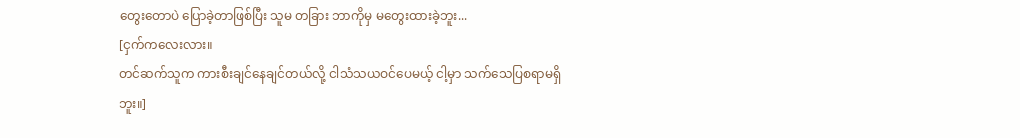တွေးတောပဲ ပြောခဲ့တာဖြစ်ပြီး သူမ တခြား ဘာကိုမှ မတွေးထားခဲ့ဘူး...
[ငှက်ကလေးလား။
တင်ဆက်သူက ကားစီးချင်နေချင်တယ်လို့ ငါသံသယဝင်ပေမယ့် ငါ့မှာ သက်သေပြစရာမရှိဘူး။]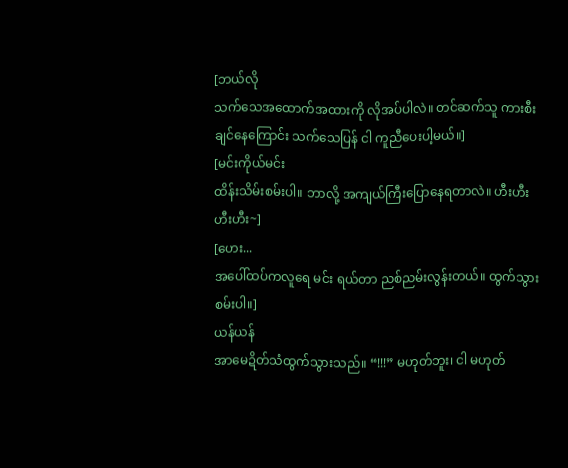[ဘယ်လို
သက်သေအထောက်အထားကို လိုအပ်ပါလဲ။ တင်ဆက်သူ ကားစီးချင်နေကြောင်း သက်သေပြန် ငါ ကူညီပေးပါ့မယ်။]
[မင်းကိုယ်မင်း
ထိန်းသိမ်းစမ်းပါ။ ဘာလို့ အကျယ်ကြီးပြောနေရတာလဲ။ ဟီးဟီး ဟီးဟီး~]
[ဟေး...
အပေါ်ထပ်ကလူရေ မင်း ရယ်တာ ညစ်ညမ်းလွန်းတယ်။ ထွက်သွားစမ်းပါ။]
ယန်ယန်
အာမေဍိတ်သံထွက်သွားသည်။ “!!!” မဟုတ်ဘူး၊ ငါ မဟုတ်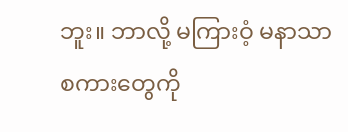ဘူး။ ဘာလို့ မကြားဝံ့ မနာသာ စကားတွေကို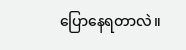ပြောနေရတာလဲ။